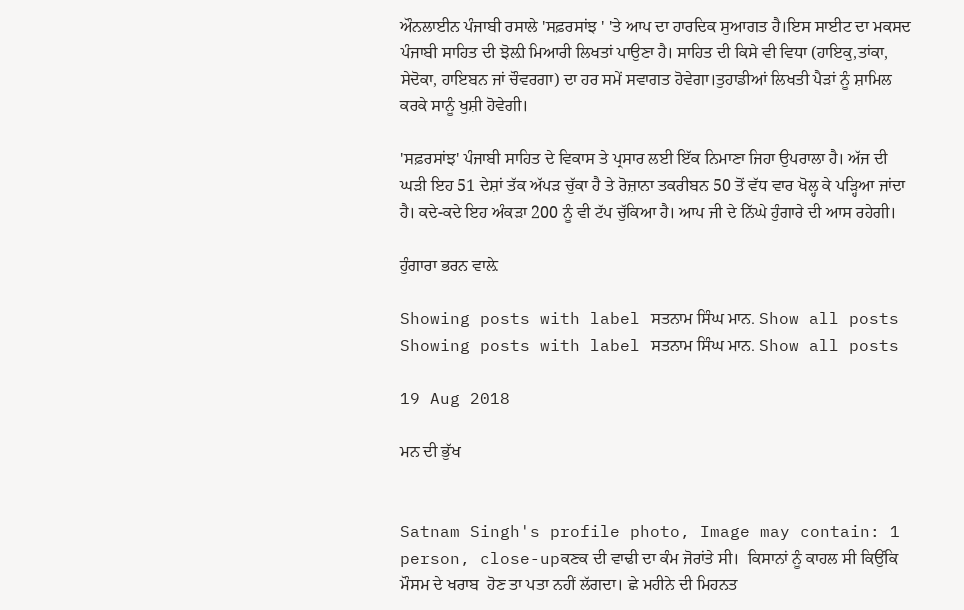ਔਨਲਾਈਨ ਪੰਜਾਬੀ ਰਸਾਲੇ 'ਸਫ਼ਰਸਾਂਝ ' 'ਤੇ ਆਪ ਦਾ ਹਾਰਦਿਕ ਸੁਆਗਤ ਹੈ।ਇਸ ਸਾਈਟ ਦਾ ਮਕਸਦ ਪੰਜਾਬੀ ਸਾਹਿਤ ਦੀ ਝੋਲ਼ੀ ਮਿਆਰੀ ਲਿਖਤਾਂ ਪਾਉਣਾ ਹੈ। ਸਾਹਿਤ ਦੀ ਕਿਸੇ ਵੀ ਵਿਧਾ (ਹਾਇਕੁ,ਤਾਂਕਾ, ਸੇਦੋਕਾ, ਹਾਇਬਨ ਜਾਂ ਚੌਵਰਗਾ) ਦਾ ਹਰ ਸਮੇਂ ਸਵਾਗਤ ਹੋਵੇਗਾ।ਤੁਹਾਡੀਆਂ ਲਿਖਤੀ ਪੈੜਾਂ ਨੂੰ ਸ਼ਾਮਿਲ ਕਰਕੇ ਸਾਨੂੰ ਖੁਸ਼ੀ ਹੋਵੇਗੀ।

'ਸਫ਼ਰਸਾਂਝ' ਪੰਜਾਬੀ ਸਾਹਿਤ ਦੇ ਵਿਕਾਸ ਤੇ ਪ੍ਰਸਾਰ ਲਈ ਇੱਕ ਨਿਮਾਣਾ ਜਿਹਾ ਉਪਰਾਲਾ ਹੈ। ਅੱਜ ਦੀ ਘੜੀ ਇਹ 51 ਦੇਸ਼ਾਂ ਤੱਕ ਅੱਪੜ ਚੁੱਕਾ ਹੈ ਤੇ ਰੋਜ਼ਾਨਾ ਤਕਰੀਬਨ 50 ਤੋਂ ਵੱਧ ਵਾਰ ਖੋਲ੍ਹ ਕੇ ਪੜ੍ਹਿਆ ਜਾਂਦਾ ਹੈ। ਕਦੇ-ਕਦੇ ਇਹ ਅੰਕੜਾ 200 ਨੂੰ ਵੀ ਟੱਪ ਚੁੱਕਿਆ ਹੈ। ਆਪ ਜੀ ਦੇ ਨਿੱਘੇ ਹੁੰਗਾਰੇ ਦੀ ਆਸ ਰਹੇਗੀ।

ਹੁੰਗਾਰਾ ਭਰਨ ਵਾਲ਼ੇ

Showing posts with label ਸਤਨਾਮ ਸਿੰਘ ਮਾਨ. Show all posts
Showing posts with label ਸਤਨਾਮ ਸਿੰਘ ਮਾਨ. Show all posts

19 Aug 2018

ਮਨ ਦੀ ਭੁੱਖ


Satnam Singh's profile photo, Image may contain: 1 person, close-upਕਣਕ ਦੀ ਵਾਢੀ ਦਾ ਕੰਮ ਜੋਰਾਂਤੇ ਸੀ।  ਕਿਸਾਨਾਂ ਨੂੰ ਕਾਹਲ ਸੀ ਕਿਉਂਕਿ ਮੌਸਮ ਦੇ ਖਰਾਬ  ਹੋਣ ਤਾ ਪਤਾ ਨਹੀਂ ਲੱਗਦਾ। ਛੇ ਮਹੀਨੇ ਦੀ ਮਿਹਨਤ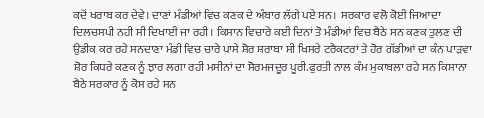ਕਦੋਂ ਖਰਾਬ ਕਰ ਦੇਵੇ। ਦਾਣਾਂ ਮੰਡੀਆਂ ਵਿਚ ਕਣਕ ਦੇ ਅੰਬਾਰ ਲੱਗੇ ਪਏ ਸਨ।  ਸਰਕਾਰ ਵਲੋ ਕੋਈ ਜਿਆਦਾ ਦਿਲਚਸਪੀ ਨਹੀ ਸੀ ਦਿਖਾਈ ਜਾ ਰਹੀ। ਕਿਸਾਨ ਵਿਚਾਰੇ ਕਈ ਦਿਨਾਂ ਤੋ ਮੰਡੀਆਂ ਵਿਚ ਬੈਠੇ ਸਨ ਕਣਕ ਤੁਲਣ ਦੀ ਉਡੀਕ ਕਰ ਰਹੇ ਸਨਦਾਣਾ ਮੰਡੀ ਵਿਚ ਚਾਰੇ ਪਾਸੇ ਸ਼ੋਰ ਸ਼ਰਾਬਾ ਸੀ ਖਿਸਰੇ ਟਰੈਕਟਰਾਂ ਤੇ ਹੋਰ ਗੱਡੀਆਂ ਦਾ ਕੰਨ ਪਾੜਵਾ ਸ਼ੋਰ ਕਿਧਰੇ ਕਣਕ ਨੂੰ ਝਾਰ ਲਗਾ ਰਹੀ ਮਸੀਨਾਂ ਦਾ ਸੋਰਮਜਦੂਰ ਪੂਰੀ.ਫੁਰਤੀ ਨਾਲ ਕੰਮ ਮੁਕਾਬਲਾ ਰਹੇ ਸਨ ਕਿਸਾਨਾ ਬੈਠੇ ਸਰਕਾਰ ਨੂੰ ਕੋਸ ਰਹੇ ਸਨ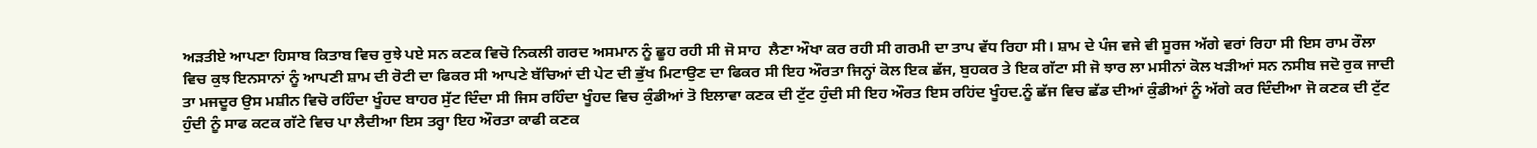ਅੜਤੀਏ ਆਪਣਾ ਹਿਸਾਬ ਕਿਤਾਬ ਵਿਚ ਰੁਝੇ ਪਏ ਸਨ ਕਣਕ ਵਿਚੋ ਨਿਕਲੀ ਗਰਦ ਅਸਮਾਨ ਨੂੰ ਛੂਹ ਰਹੀ ਸੀ ਜੋ ਸਾਹ  ਲੈਣਾ ਔਖਾ ਕਰ ਰਹੀ ਸੀ ਗਰਮੀ ਦਾ ਤਾਪ ਵੱਧ ਰਿਹਾ ਸੀ। ਸ਼ਾਮ ਦੇ ਪੰਜ ਵਜੇ ਵੀ ਸੂਰਜ ਅੱਗੇ ਵਰਾਂ ਰਿਹਾ ਸੀ ਇਸ ਰਾਮ ਰੌਲਾ ਵਿਚ ਕੁਝ ਇਨਸਾਨਾਂ ਨੂੰ ਆਪਣੀ ਸ਼ਾਮ ਦੀ ਰੋਟੀ ਦਾ ਫਿਕਰ ਸੀ ਆਪਣੇ ਬੱਚਿਆਂ ਦੀ ਪੇਟ ਦੀ ਭੁੱਖ ਮਿਟਾਉਣ ਦਾ ਫਿਕਰ ਸੀ ਇਹ ਔਰਤਾ ਜਿਨ੍ਹਾਂ ਕੋਲ ਇਕ ਛੱਜ, ਬੁਹਕਰ ਤੇ ਇਕ ਗੱਟਾ ਸੀ ਜੋ ਝਾਰ ਲਾ ਮਸੀਨਾਂ ਕੋਲ ਖੜੀਆਂ ਸਨ ਨਸੀਬ ਜਦੋ ਰੁਕ ਜਾਦੀ ਤਾ ਮਜਦੂਰ ਉਸ ਮਸ਼ੀਨ ਵਿਚੋ ਰਹਿੰਦਾ ਖੂੰਹਦ ਬਾਹਰ ਸੁੱਟ ਦਿੰਦਾ ਸੀ ਜਿਸ ਰਹਿੰਦਾ ਖੂੰਹਦ ਵਿਚ ਕੁੰਡੀਆਂ ਤੋ ਇਲਾਵਾ ਕਣਕ ਦੀ ਟੁੱਟ ਹੁੰਦੀ ਸੀ ਇਹ ਔਰਤ ਇਸ ਰਹਿਂਦ ਖੂੰਹਦ.ਨੂੰ ਛੱਜ ਵਿਚ ਛੱਡ ਦੀਆਂ ਕੁੰਡੀਆਂ ਨੂੰ ਅੱਗੇ ਕਰ ਦਿੰਦੀਆ ਜੋ ਕਣਕ ਦੀ ਟੁੱਟ ਹੁੰਦੀ ਨੂੰ ਸਾਫ ਕਟਕ ਗੱਟੇ ਵਿਚ ਪਾ ਲੈਦੀਆ ਇਸ ਤਰ੍ਹਾ ਇਹ ਔਰਤਾ ਕਾਫੀ ਕਣਕ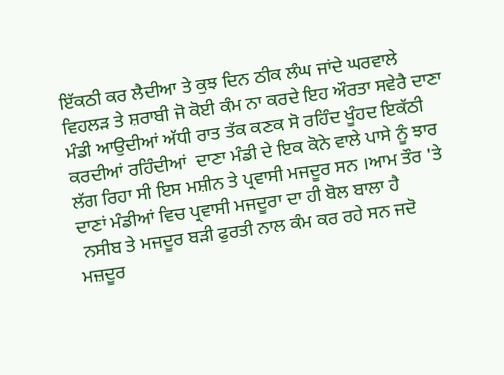ਇੱਕਠੀ ਕਰ ਲੈਦੀਆ ਤੇ ਕੁਝ ਦਿਨ ਠੀਕ ਲੰਘ ਜਾਂਦੇ ਘਰਵਾਲੇ ਵਿਹਲੜ ਤੇ ਸ਼ਰਾਬੀ ਜੋ ਕੋਈ ਕੰਮ ਨਾ ਕਰਦੇ ਇਹ ਔਰਤਾ ਸਵੇਰੈ ਦਾਣਾ ਮੰਡੀ ਆਉਦੀਆਂ ਅੱਧੀ ਰਾਤ ਤੱਕ ਕਣਕ ਸੋ ਰਹਿੰਦ ਖੂੰਹਦ ਇਕੱਠੀ ਕਰਦੀਆਂ ਰਹਿੰਦੀਆਂ  ਦਾਣਾ ਮੰਡੀ ਦੇ ਇਕ ਕੋਨੇ ਵਾਲੇ ਪਾਸੇ ਨੂੰ ਝਾਰ ਲੱਗ ਰਿਹਾ ਸੀ ਇਸ ਮਸ਼ੀਨ ਤੇ ਪ੍ਰਵਾਸੀ ਮਜਦੂਰ ਸਨ ।ਆਮ ਤੌਰ 'ਤੇ ਦਾਣਾਂ ਮੰਡੀਆਂ ਵਿਚ ਪ੍ਰਵਾਸੀ ਮਜਦੂਰਾ ਦਾ ਹੀ ਬੋਲ ਬਾਲਾ ਹੈ
 ਨਸੀਬ ਤੇ ਮਜਦੂਰ ਬੜੀ ਫੁਰਤੀ ਨਾਲ ਕੰਮ ਕਰ ਰਹੇ ਸਨ ਜਦੋ ਮਜ਼ਦੂਰ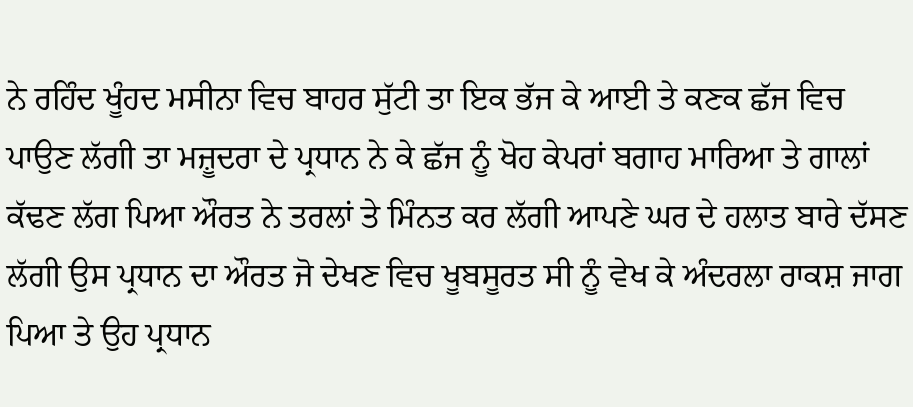ਨੇ ਰਹਿੰਦ ਖੂੰਹਦ ਮਸੀਨਾ ਵਿਚ ਬਾਹਰ ਸੁੱਟੀ ਤਾ ਇਕ ਭੱਜ ਕੇ ਆਈ ਤੇ ਕਣਕ ਛੱਜ ਵਿਚ ਪਾਉਣ ਲੱਗੀ ਤਾ ਮਜ਼ੂਦਰਾ ਦੇ ਪ੍ਰਧਾਨ ਨੇ ਕੇ ਛੱਜ ਨੂੰ ਖੋਹ ਕੇਪਰਾਂ ਬਗਾਹ ਮਾਰਿਆ ਤੇ ਗਾਲਾਂ ਕੱਢਣ ਲੱਗ ਪਿਆ ਔਰਤ ਨੇ ਤਰਲਾਂ ਤੇ ਮਿੰਨਤ ਕਰ ਲੱਗੀ ਆਪਣੇ ਘਰ ਦੇ ਹਲਾਤ ਬਾਰੇ ਦੱਸਣ ਲੱਗੀ ਉਸ ਪ੍ਰਧਾਨ ਦਾ ਔਰਤ ਜੋ ਦੇਖਣ ਵਿਚ ਖੂਬਸੂਰਤ ਸੀ ਨੂੰ ਵੇਖ ਕੇ ਅੰਦਰਲਾ ਰਾਕਸ਼ ਜਾਗ ਪਿਆ ਤੇ ਉਹ ਪ੍ਰਧਾਨ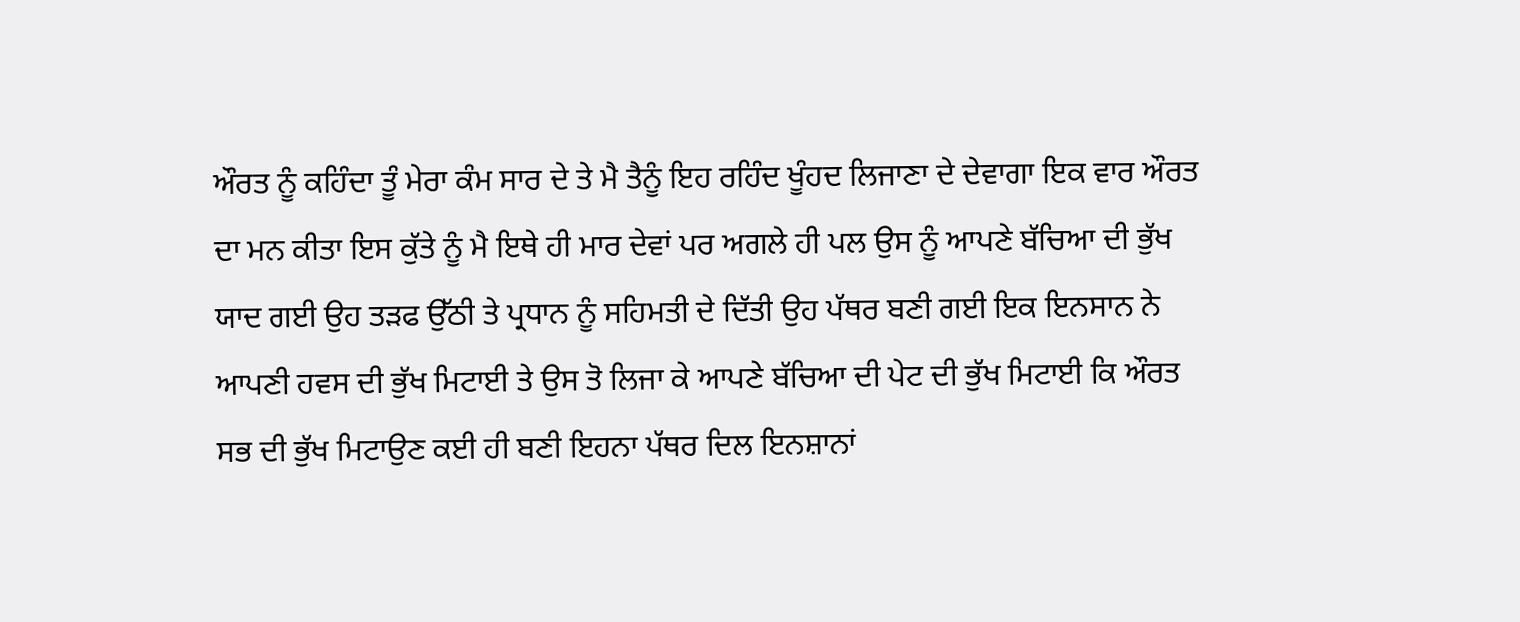ਔਰਤ ਨੂੰ ਕਹਿੰਦਾ ਤੂੰ ਮੇਰਾ ਕੰਮ ਸਾਰ ਦੇ ਤੇ ਮੈ ਤੈਨੂੰ ਇਹ ਰਹਿੰਦ ਖੂੰਹਦ ਲਿਜਾਣਾ ਦੇ ਦੇਵਾਗਾ ਇਕ ਵਾਰ ਔਰਤ ਦਾ ਮਨ ਕੀਤਾ ਇਸ ਕੁੱਤੇ ਨੂੰ ਮੈ ਇਥੇ ਹੀ ਮਾਰ ਦੇਵਾਂ ਪਰ ਅਗਲੇ ਹੀ ਪਲ ਉਸ ਨੂੰ ਆਪਣੇ ਬੱਚਿਆ ਦੀ ਭੁੱਖ ਯਾਦ ਗਈ ਉਹ ਤੜਫ ਉੱਠੀ ਤੇ ਪ੍ਰਧਾਨ ਨੂੰ ਸਹਿਮਤੀ ਦੇ ਦਿੱਤੀ ਉਹ ਪੱਥਰ ਬਣੀ ਗਈ ਇਕ ਇਨਸਾਨ ਨੇ ਆਪਣੀ ਹਵਸ ਦੀ ਭੁੱਖ ਮਿਟਾਈ ਤੇ ਉਸ ਤੋ ਲਿਜਾ ਕੇ ਆਪਣੇ ਬੱਚਿਆ ਦੀ ਪੇਟ ਦੀ ਭੁੱਖ ਮਿਟਾਈ ਕਿ ਔਰਤ ਸਭ ਦੀ ਭੁੱਖ ਮਿਟਾਉਣ ਕਈ ਹੀ ਬਣੀ ਇਹਨਾ ਪੱਥਰ ਦਿਲ ਇਨਸ਼ਾਨਾਂ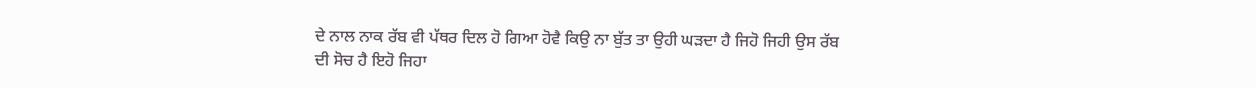ਦੇ ਨਾਲ ਨਾਕ ਰੱਬ ਵੀ ਪੱਥਰ ਦਿਲ ਹੋ ਗਿਆ ਹੋਵੈ ਕਿਉ ਨਾ ਬੁੱਤ ਤਾ ਉਹੀ ਘੜਦਾ ਹੈ ਜਿਹੋ ਜਿਹੀ ਉਸ ਰੱਬ ਦੀ ਸੋਚ ਹੈ ਇਹੋ ਜਿਹਾ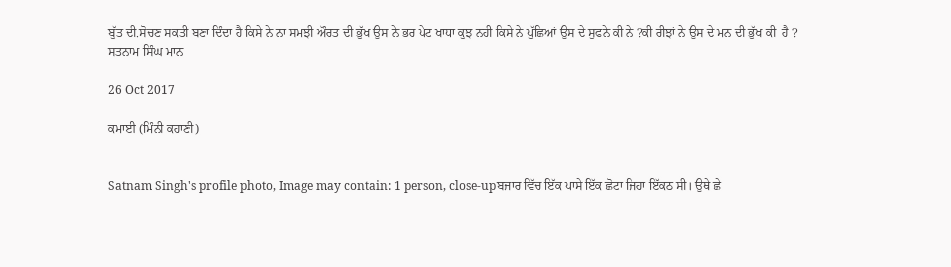ਬੁੱਤ ਦੀ.ਸੋਚਣ ਸਕਤੀ ਬਣਾ ਦਿੰਦਾ ਹੈ ਕਿਸੇ ਨੇ ਨਾ ਸਮਝੀ ਔਰਤ ਦੀ ਭੁੱਖ ਉਸ ਨੇ ਭਰ ਪੇਟ ਖਾਧਾ ਕੁਝ ਨਹੀ ਕਿਸੇ ਨੇ ਪੁੱਛਿਆਂ ਉਸ ਦੇ ਸੁਫਨੇ ਕੀ ਨੇ ?ਕੀ ਰੀਝਾਂ ਨੇ ਉਸ ਦੇ ਮਨ ਦੀ ਭੁੱਖ ਕੀ  ਹੈ ?
ਸਤਨਾਮ ਸਿੰਘ ਮਾਨ

26 Oct 2017

ਕਮਾਈ (ਮਿੰਨੀ ਕਹਾਣੀ)


Satnam Singh's profile photo, Image may contain: 1 person, close-upਬਜਾਰ ਵਿੱਚ ਇੱਕ ਪਾਸੇ ਇੱਕ ਛੋਟਾ ਜਿਹਾ ਇੱਕਠ ਸੀ। ਉਥੇ ਛੇ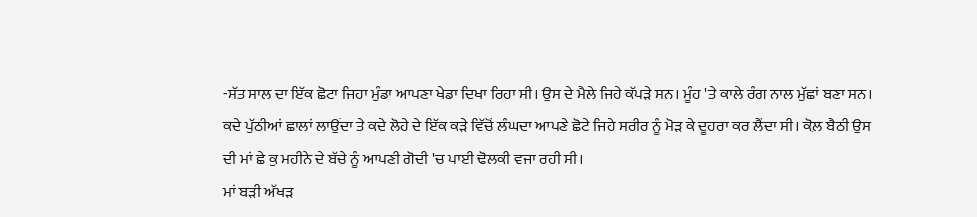-ਸੱਤ ਸਾਲ ਦਾ ਇੱਕ ਛੋਟਾ ਜਿਹਾ ਮੁੰਡਾ ਆਪਣਾ ਖੇਡਾ ਦਿਖਾ ਰਿਹਾ ਸੀ। ਉਸ ਦੇ ਮੈਲੇ ਜਿਹੇ ਕੱਪੜੇ ਸਨ। ਮੂੰਹ 'ਤੇ ਕਾਲੇ ਰੰਗ ਨਾਲ ਮੁੱਛਾਂ ਬਣਾ ਸਨ। ਕਦੇ ਪੁੱਠੀਆਂ ਛਾਲਾਂ ਲਾਉਂਦਾ ਤੇ ਕਦੇ ਲੋਹੇ ਦੇ ਇੱਕ ਕੜੇ ਵਿੱਚੋਂ ਲੰਘਦਾ ਆਪਣੇ ਛੋਟੇ ਜਿਹੇ ਸਰੀਰ ਨੂੰ ਮੋੜ ਕੇ ਦੂਹਰਾ ਕਰ ਲੈਂਦਾ ਸੀ। ਕੋਲ਼ ਬੈਠੀ ਉਸ ਦੀ ਮਾਂ ਛੇ ਕੁ ਮਹੀਨੇ ਦੇ ਬੱਚੇ ਨੂੰ ਆਪਣੀ ਗੋਦੀ 'ਚ ਪਾਈ ਢੋਲਕੀ ਵਜਾ ਰਹੀ ਸੀ।
ਮਾਂ ਬੜੀ ਅੱਖੜ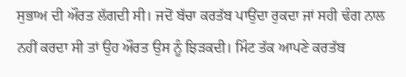ਸੁਭਾਅ ਦੀ ਔਰਤ ਲੱਗਦੀ ਸੀ। ਜਦੋਂ ਬੱਚਾ ਕਰਤੱਬ ਪਾਉਂਦਾ ਰੁਕਦਾ ਜਾਂ ਸਹੀ ਢੰਗ ਨਾਲ ਨਹੀਂ ਕਰਦਾ ਸੀ ਤਾਂ ਉਹ ਔਰਤ ਉਸ ਨੂੰ ਝਿੜਕਦੀ। ਮਿੰਟ ਤੱਕ ਆਪਣੇ ਕਰਤੱਬ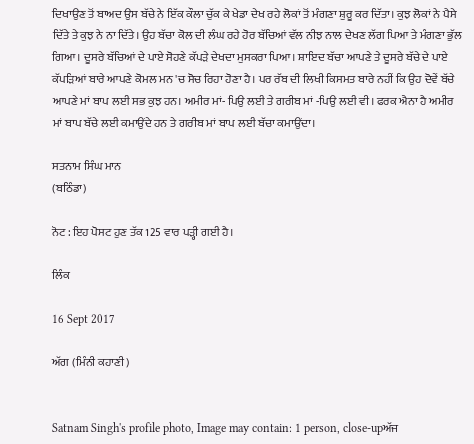ਦਿਖਾਉਣ ਤੋਂ ਬਾਅਦ ਉਸ ਬੱਚੇ ਨੇ ਇੱਕ ਕੌਲਾ ਚੁੱਕ ਕੇ ਖੇਡਾ ਦੇਖ ਰਹੇ ਲੋਕਾਂ ਤੋਂ ਮੰਗਣਾ ਸ਼ੁਰੂ ਕਰ ਦਿੱਤਾ। ਕੁਝ ਲੋਕਾਂ ਨੇ ਪੈਸੇ ਦਿੱਤੇ ਤੇ ਕੁਝ ਨੇ ਨਾ ਦਿੱਤੇ। ਉਹ ਬੱਚਾ ਕੋਲ ਦੀ ਲੰਘ ਰਹੇ ਹੋਰ ਬੱਚਿਆਂ ਵੱਲ ਨੀਝ ਨਾਲ ਦੇਖਣ ਲੱਗ ਪਿਆ ਤੇ ਮੰਗਣਾ ਭੁੱਲ ਗਿਆ। ਦੂਸਰੇ ਬੱਚਿਆਂ ਦੇ ਪਾਏ ਸੋਹਣੇ ਕੱਪੜੇ ਦੇਖਦਾ ਮੁਸਕਰਾ ਪਿਆ। ਸ਼ਾਇਦ ਬੱਚਾ ਆਪਣੇ ਤੇ ਦੂਸਰੇ ਬੱਚੇ ਦੇ ਪਾਏ ਕੱਪੜਿਆਂ ਬਾਰੇ ਆਪਣੇ ਕੋਮਲ ਮਨ 'ਚ ਸੋਚ ਰਿਹਾ ਹੋਣਾ ਹੈ। ਪਰ ਰੱਬ ਦੀ ਲਿਖੀ ਕਿਸਮਤ ਬਾਰੇ ਨਹੀਂ ਕਿ ਉਹ ਦੋਵੇਂ ਬੱਚੇ ਆਪਣੇ ਮਾਂ ਬਾਪ ਲਈ ਸਭ ਕੁਝ ਹਨ। ਅਮੀਰ ਮਾਂ- ਪਿਉ ਲਈ ਤੇ ਗਰੀਬ ਮਾਂ -ਪਿਉ ਲਈ ਵੀ। ਫਰਕ ਐਨਾ ਹੈ ਅਮੀਰ ਮਾਂ ਬਾਪ ਬੱਚੇ ਲਈ ਕਮਾਉਂਦੇ ਹਨ ਤੇ ਗਰੀਬ ਮਾਂ ਬਾਪ ਲਈ ਬੱਚਾ ਕਮਾਉਂਦਾ।

ਸਤਨਾਮ ਸਿੰਘ ਮਾਨ
(ਬਠਿੰਡਾ)

ਨੋਟ : ਇਹ ਪੋਸਟ ਹੁਣ ਤੱਕ 125 ਵਾਰ ਪੜ੍ਹੀ ਗਈ ਹੈ।

ਲਿੰਕ

16 Sept 2017

ਅੱਗ (ਮਿੰਨੀ ਕਹਾਣੀ)


Satnam Singh's profile photo, Image may contain: 1 person, close-upਅੱਜ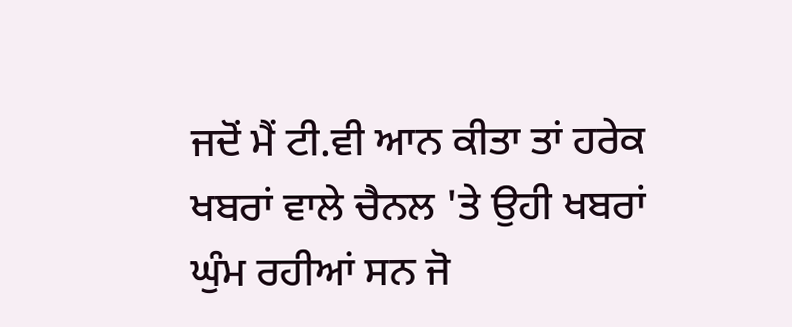ਜਦੋਂ ਮੈਂ ਟੀ.ਵੀ ਆਨ ਕੀਤਾ ਤਾਂ ਹਰੇਕ ਖਬਰਾਂ ਵਾਲੇ ਚੈਨਲ 'ਤੇ ਉਹੀ ਖਬਰਾਂ ਘੁੰਮ ਰਹੀਆਂ ਸਨ ਜੋ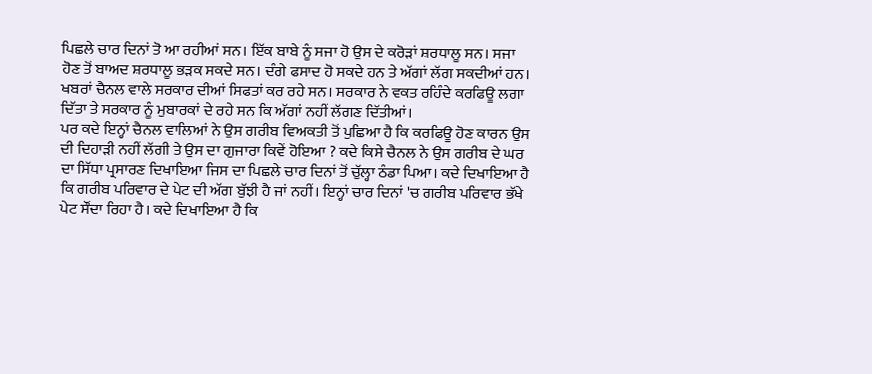ਪਿਛਲੇ ਚਾਰ ਦਿਨਾਂ ਤੋ ਆ ਰਹੀਆਂ ਸਨ। ਇੱਕ ਬਾਬੇ ਨੂੰ ਸਜਾ ਹੋ ਉਸ ਦੇ ਕਰੋੜਾਂ ਸ਼ਰਧਾਲੂ ਸਨ। ਸਜਾ ਹੋਣ ਤੋਂ ਬਾਅਦ ਸ਼ਰਧਾਲੂ ਭੜਕ ਸਕਦੇ ਸਨ। ਦੰਗੇ ਫਸਾਦ ਹੋ ਸਕਦੇ ਹਨ ਤੇ ਅੱਗਾਂ ਲੱਗ ਸਕਦੀਆਂ ਹਨ। ਖਬਰਾਂ ਚੈਨਲ ਵਾਲੇ ਸਰਕਾਰ ਦੀਆਂ ਸਿਫਤਾਂ ਕਰ ਰਹੇ ਸਨ। ਸਰਕਾਰ ਨੇ ਵਕਤ ਰਹਿੰਦੇ ਕਰਫਿਊ ਲਗਾ ਦਿੱਤਾ ਤੇ ਸਰਕਾਰ ਨੂੰ ਮੁਬਾਰਕਾਂ ਦੇ ਰਹੇ ਸਨ ਕਿ ਅੱਗਾਂ ਨਹੀਂ ਲੱਗਣ ਦਿੱਤੀਆਂ।
ਪਰ ਕਦੇ ਇਨ੍ਹਾਂ ਚੈਨਲ ਵਾਲਿਆਂ ਨੇ ਉਸ ਗਰੀਬ ਵਿਅਕਤੀ ਤੋਂ ਪੁਛਿਆ ਹੈ ਕਿ ਕਰਫਿਊ ਹੋਣ ਕਾਰਨ ਉਸ ਦੀ ਦਿਹਾੜੀ ਨਹੀਂ ਲੱਗੀ ਤੇ ਉਸ ਦਾ ਗੁਜਾਰਾ ਕਿਵੇਂ ਹੋਇਆ ? ਕਦੇ ਕਿਸੇ ਚੈਨਲ ਨੇ ਉਸ ਗਰੀਬ ਦੇ ਘਰ ਦਾ ਸਿੱਧਾ ਪ੍ਰਸਾਰਣ ਦਿਖਾਇਆ ਜਿਸ ਦਾ ਪਿਛਲੇ ਚਾਰ ਦਿਨਾਂ ਤੋਂ ਚੁੱਲ੍ਹਾ ਠੰਡਾ ਪਿਆ। ਕਦੇ ਦਿਖਾਇਆ ਹੈ ਕਿ ਗਰੀਬ ਪਰਿਵਾਰ ਦੇ ਪੇਟ ਦੀ ਅੱਗ ਬੁੱਝੀ ਹੈ ਜਾਂ ਨਹੀਂ। ਇਨ੍ਹਾਂ ਚਾਰ ਦਿਨਾਂ 'ਚ ਗਰੀਬ ਪਰਿਵਾਰ ਭੱਖੇ ਪੇਟ ਸੌਂਦਾ ਰਿਹਾ ਹੈ। ਕਦੇ ਦਿਖਾਇਆ ਹੈ ਕਿ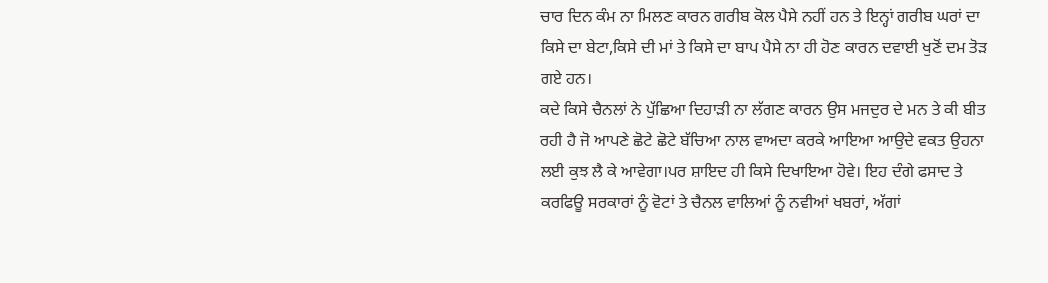ਚਾਰ ਦਿਨ ਕੰਮ ਨਾ ਮਿਲਣ ਕਾਰਨ ਗਰੀਬ ਕੋਲ ਪੈਸੇ ਨਹੀਂ ਹਨ ਤੇ ਇਨ੍ਹਾਂ ਗਰੀਬ ਘਰਾਂ ਦਾ ਕਿਸੇ ਦਾ ਬੇਟਾ,ਕਿਸੇ ਦੀ ਮਾਂ ਤੇ ਕਿਸੇ ਦਾ ਬਾਪ ਪੈਸੇ ਨਾ ਹੀ ਹੋਣ ਕਾਰਨ ਦਵਾਈ ਖੁਣੋਂ ਦਮ ਤੋੜ ਗਏ ਹਨ।
ਕਦੇ ਕਿਸੇ ਚੈਨਲਾਂ ਨੇ ਪੁੱਛਿਆ ਦਿਹਾੜੀ ਨਾ ਲੱਗਣ ਕਾਰਨ ਉਸ ਮਜਦੁਰ ਦੇ ਮਨ ਤੇ ਕੀ ਬੀਤ ਰਹੀ ਹੈ ਜੋ ਆਪਣੇ ਛੋਟੇ ਛੋਟੇ ਬੱਚਿਆ ਨਾਲ ਵਾਅਦਾ ਕਰਕੇ ਆਇਆ ਆਉਦੇ ਵਕਤ ਉਹਨਾ ਲਈ ਕੁਝ ਲੈ ਕੇ ਆਵੇਗਾ।ਪਰ ਸ਼ਾਇਦ ਹੀ ਕਿਸੇ ਦਿਖਾਇਆ ਹੋਵੇ। ਇਹ ਦੰਗੇ ਫਸਾਦ ਤੇ ਕਰਫਿਊ ਸਰਕਾਰਾਂ ਨੂੰ ਵੋਟਾਂ ਤੇ ਚੈਨਲ ਵਾਲਿਆਂ ਨੂੰ ਨਵੀਆਂ ਖਬਰਾਂ, ਅੱਗਾਂ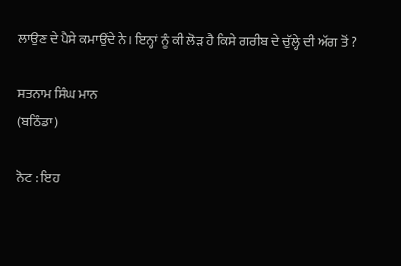ਲਾਉਣ ਦੇ ਪੈਸੇ ਕਮਾਉਂਦੇ ਨੇ। ਇਨ੍ਹਾਂ ਨੂੰ ਕੀ ਲੋੜ ਹੈ ਕਿਸੇ ਗਰੀਬ ਦੇ ਚੁੱਲ੍ਹੇ ਦੀ ਅੱਗ ਤੋਂ ?

ਸਤਨਾਮ ਸਿੰਘ ਮਾਨ
(ਬਠਿੰਡਾ)

ਨੋਟ : ਇਹ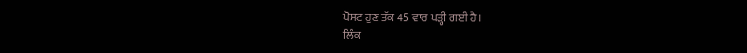ਪੋਸਟ ਹੁਣ ਤੱਕ 45 ਵਾਰ ਪੜ੍ਹੀ ਗਈ ਹੈ।
ਲਿੰਕ